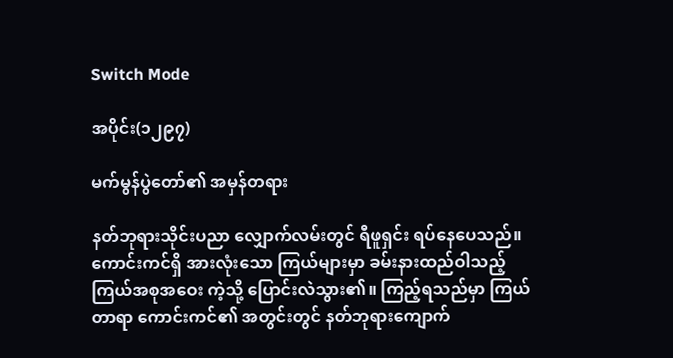Switch Mode

အပိုင်း(၁၂၉၇)

မက်မွန်ပွဲတော်၏ အမှန်တရား

နတ်ဘုရားသိုင်းပညာ လျှောက်လမ်းတွင် ရီဖူရှင်း ရပ်နေပေသည်။ ကောင်းကင်ရှိ အားလုံးသော ကြယ်များမှာ ခမ်းနားထည်ဝါသည့် ကြယ်အစုအဝေး ကဲ့သို့ ပြောင်းလဲသွား၏။ ကြည့်ရသည်မှာ ကြယ်တာရာ ကောင်းကင်၏ အတွင်းတွင် နတ်ဘုရားကျောက်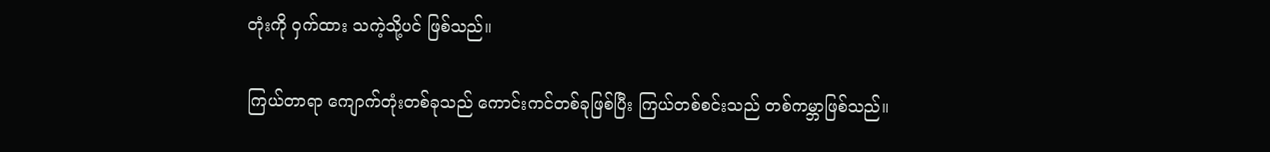တုံးကို ဝှက်ထား သကဲ့သို့ပင် ဖြစ်သည်။

ကြယ်တာရာ ကျောက်တုံးတစ်ခုသည် ကောင်းကင်တစ်ခုဖြစ်ပြီး ကြယ်တစ်စင်းသည် တစ်ကမ္ဘာဖြစ်သည်။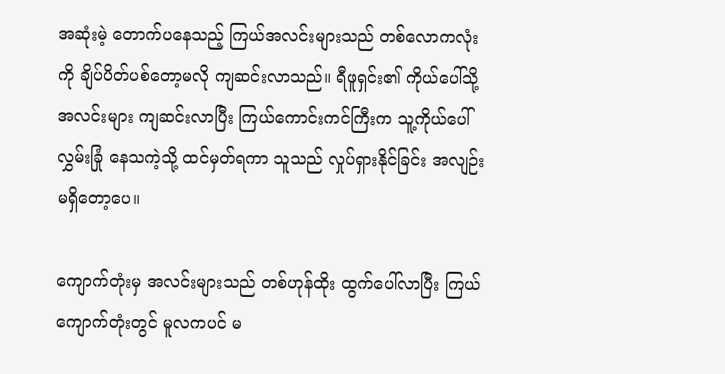အဆုံးမဲ့ တောက်ပနေသည့် ကြယ်အလင်းများသည် တစ်လောကလုံးကို ချိပ်ပိတ်ပစ်တော့မလို ကျဆင်းလာသည်။ ရီဖူရှင်း၏ ကိုယ်ပေါ်သို့ အလင်းများ ကျဆင်းလာပြီး ကြယ်ကောင်းကင်ကြီးက သူ့ကိုယ်ပေါ် လွှမ်းခြုံ နေသကဲ့သို့ ထင်မှတ်ရကာ သူသည် လှုပ်ရှားနိုင်ခြင်း အလျဉ်း မရှိတော့ပေ။

ကျောက်တုံးမှ အလင်းများသည် တစ်ဟုန်ထိုး ထွက်ပေါ်လာပြီး ကြယ်ကျောက်တုံးတွင် မူလကပင် မ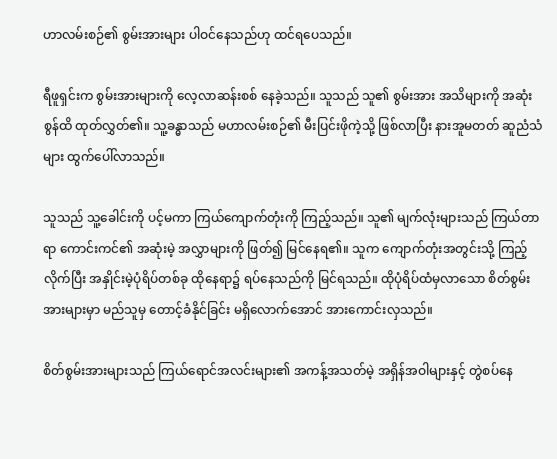ဟာလမ်းစဉ်၏ စွမ်းအားများ ပါဝင်နေသည်ဟု ထင်ရပေသည်။

ရီဖူရှင်းက စွမ်းအားများကို လေ့လာဆန်းစစ် နေခဲ့သည်။ သူသည် သူ၏ စွမ်းအား အသိများကို အဆုံးစွန်ထိ ထုတ်လွှတ်၏။ သူ့ခန္ဓာသည် မဟာလမ်းစဉ်၏ မီးပြင်းဖိုကဲ့သို့ ဖြစ်လာပြီး နားအူမတတ် ဆူညံသံများ ထွက်ပေါ်လာသည်။

သူသည် သူ့ခေါင်းကို ပင့်မကာ ကြယ်ကျောက်တုံးကို ကြည့်သည်။ သူ၏ မျက်လုံးများသည် ကြယ်တာရာ ကောင်းကင်၏ အဆုံးမဲ့ အလွှာများကို ဖြတ်၍ မြင်နေရ၏။ သူက ကျောက်တုံးအတွင်းသို့ ကြည့်လိုက်ပြီး အနှိုင်းမဲ့ပုံရိပ်တစ်ခု ထိုနေရာ၌ ရပ်နေသည်ကို မြင်ရသည်။ ထိုပုံရိပ်ထံမှလာသော စိတ်စွမ်းအားများမှာ မည်သူမှ တောင့်ခံနိုင်ခြင်း မရှိလောက်အောင် အားကောင်းလှသည်။

စိတ်စွမ်းအားများသည် ကြယ်ရောင်အလင်းများ၏ အကန့်အသတ်မဲ့ အရှိန်အဝါများနှင့် တွဲစပ်နေ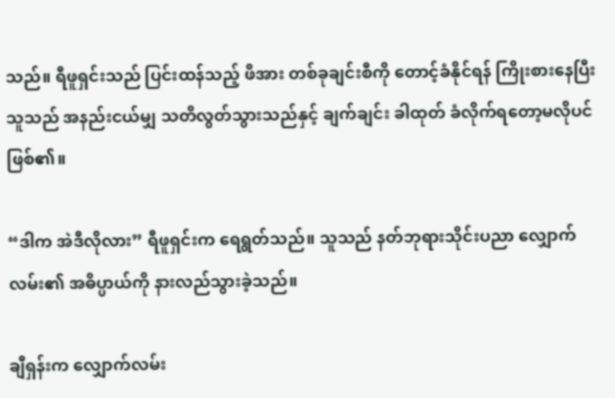သည်။ ရီဖူရှင်းသည် ပြင်းထန်သည့် ဖိအား တစ်ခုချင်းစီကို တောင့်ခံနိုင်ရန် ကြိုးစားနေပြီး သူသည် အနည်းငယ်မျှ သတိလွတ်သွားသည်နှင့် ချက်ချင်း ခါထုတ် ခံလိုက်ရတော့မလိုပင် ဖြစ်၏။

“ဒါက အဲဒီလိုလား” ရီဖူရှင်းက ရေရွတ်သည်။ သူသည် နတ်ဘုရားသိုင်းပညာ လျှောက်လမ်း၏ အဓိပ္ပာယ်ကို နားလည်သွားခဲ့သည်။

ချီရှန်းက လျှောက်လမ်း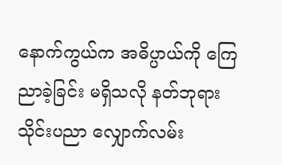နောက်ကွယ်က အဓိပ္ပာယ်ကို ကြေညာခဲ့ခြင်း မရှိသလို နတ်ဘုရားသိုင်းပညာ လျှောက်လမ်း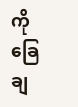ကို ခြေချ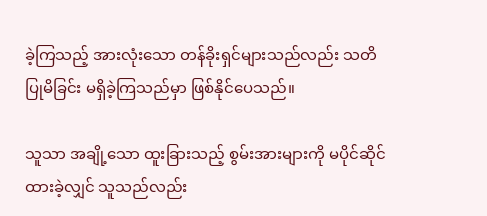ခဲ့ကြသည့် အားလုံးသော တန်ခိုးရှင်များသည်လည်း သတိပြုမိခြင်း မရှိခဲ့ကြသည်မှာ ဖြစ်နိုင်ပေသည်။

သူသာ အချို့သော ထူးခြားသည့် စွမ်းအားများကို မပိုင်ဆိုင် ထားခဲ့လျှင် သူသည်လည်း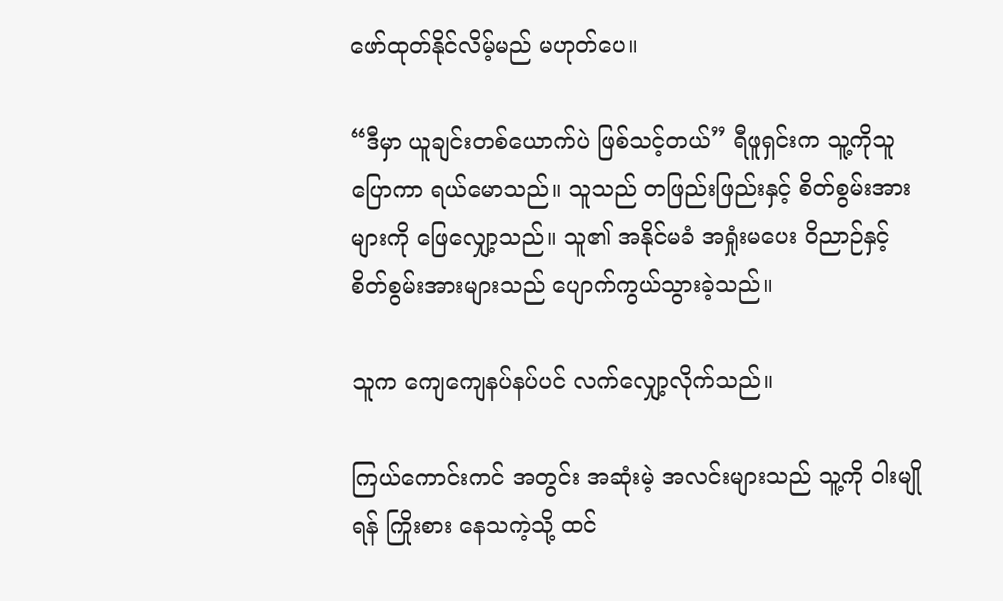ဖော်ထုတ်နိုင်လိမ့်မည် မဟုတ်ပေ။

“ဒီမှာ ယူချင်းတစ်ယောက်ပဲ ဖြစ်သင့်တယ်” ရီဖူရှင်းက သူ့ကိုသူ ပြောကာ ရယ်မောသည်။ သူသည် တဖြည်းဖြည်းနှင့် စိတ်စွမ်းအားများကို ဖြေလျှော့သည်။ သူ၏ အနိုင်မခံ အရှုံးမပေး ဝိညာဉ်နှင့် စိတ်စွမ်းအားများသည် ပျောက်ကွယ်သွားခဲ့သည်။

သူက ကျေကျေနပ်နပ်ပင် လက်လျှော့လိုက်သည်။

ကြယ်ကောင်းကင် အတွင်း အဆုံးမဲ့ အလင်းများသည် သူ့ကို ဝါးမျိုရန် ကြိုးစား နေသကဲ့သို့ ထင်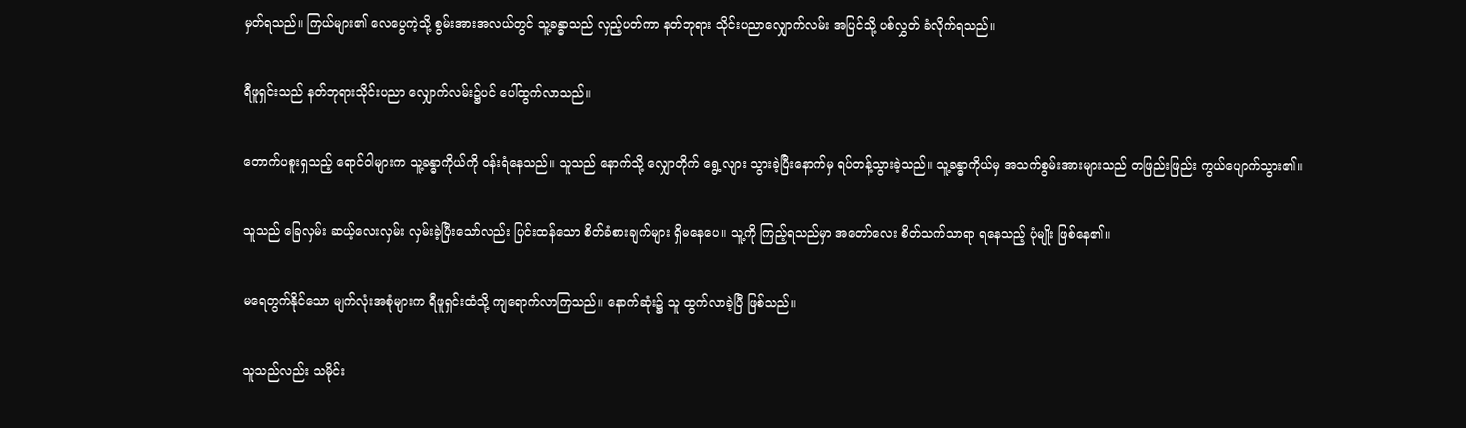မှတ်ရသည်။ ကြယ်များ၏ လေပွေကဲ့သို့ စွမ်းအားအလယ်တွင် သူ့ခန္ဓာသည် လှည့်ပတ်ကာ နတ်ဘုရား သိုင်းပညာလျှောက်လမ်း အပြင်သို့ ပစ်လွှတ် ခံလိုက်ရသည်။

ရီဖူရှင်းသည် နတ်ဘုရားသိုင်းပညာ လျှောက်လမ်း၌ပင် ပေါ်ထွက်လာသည်။

တောက်ပစူးရှသည့် ရောင်ဝါများက သူ့ခန္ဓာကိုယ်ကို ဝန်းရံနေသည်။ သူသည် နောက်သို့ လျှောတိုက် ရွေ့လျား သွားခဲ့ပြီးနောက်မှ ရပ်တန့်သွားခဲ့သည်။ သူ့ခန္ဓာကိုယ်မှ အသက်စွမ်းအားများသည် တဖြည်းဖြည်း ကွယ်ပျောက်သွား၏။

သူသည် ခြေလှမ်း ဆယ့်လေးလှမ်း လှမ်းခဲ့ပြီးသော်လည်း ပြင်းထန်သော စိတ်ခံစားချက်များ ရှိမနေပေ။ သူ့ကို ကြည့်ရသည်မှာ အတော်လေး စိတ်သက်သာရာ ရနေသည့် ပုံမျိုး ဖြစ်နေ၏။

မရေတွက်နိုင်သော မျက်လုံးအစုံများက ရီဖူရှင်းထံသို့ ကျရောက်လာကြသည်။ နောက်ဆုံး၌ သူ ထွက်လာခဲ့ပြီ ဖြစ်သည်။

သူသည်လည်း သမိုင်း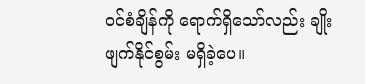ဝင်စံချိန်ကို ရောက်ရှိသော်လည်း ချိုးဖျက်နိုင်စွမ်း မရှိခဲ့ပေ။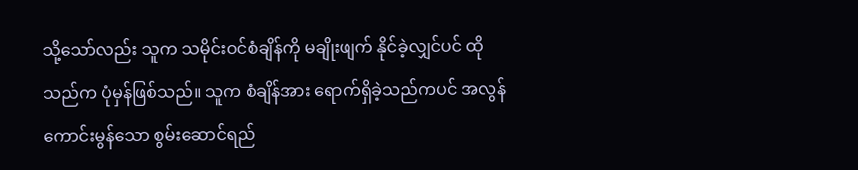သို့သော်လည်း သူက သမိုင်းဝင်စံချိန်ကို မချိုးဖျက် နိုင်ခဲ့လျှင်ပင် ထိုသည်က ပုံမှန်ဖြစ်သည်။ သူက စံချိန်အား ရောက်ရှိခဲ့သည်ကပင် အလွန်ကောင်းမွန်သော စွမ်းဆောင်ရည်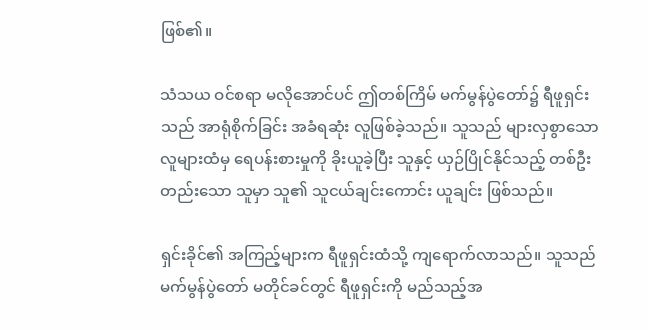ဖြစ်၏။

သံသယ ဝင်စရာ မလိုအောင်ပင် ဤတစ်ကြိမ် မက်မွန်ပွဲတော်၌ ရီဖူရှင်းသည် အာရုံစိုက်ခြင်း အခံရဆုံး လူဖြစ်ခဲ့သည်။ သူသည် များလှစွာသော လူများထံမှ ရေပန်းစားမှုကို ခိုးယူခဲ့ပြီး သူနှင့် ယှဉ်ပြိုင်နိုင်သည့် တစ်ဦးတည်းသော သူမှာ သူ၏ သူငယ်ချင်းကောင်း ယူချင်း ဖြစ်သည်။

ရှင်းခိုင်၏ အကြည့်များက ရီဖူရှင်းထံသို့ ကျရောက်လာသည်။ သူသည် မက်မွန်ပွဲတော် မတိုင်ခင်တွင် ရီဖူရှင်းကို မည်သည့်အ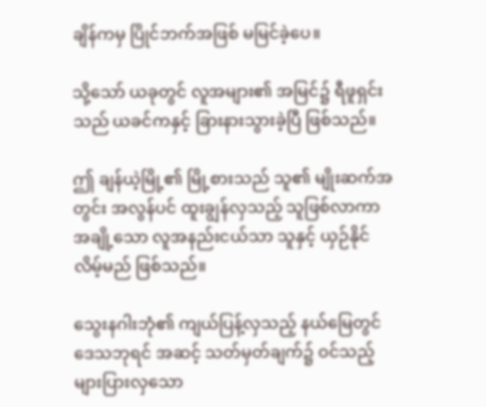ချိန်ကမှ ပြိုင်ဘက်အဖြစ် မမြင်ခဲ့ပေ။

သို့သော် ယခုတွင် လူအများ၏ အမြင်၌ ရီဖူရှင်းသည် ယခင်ကနှင့် ခြားနားသွားခဲ့ပြီ ဖြစ်သည်။

ဤ ချန်ယဲ့မြို့၏ မြို့စားသည် သူ၏ မျိုးဆက်အတွင်း အလွန်ပင် ထူးချွန်လှသည့် သူဖြစ်လာကာ အချို့သော လူအနည်းငယ်သာ သူနှင့် ယှဉ်နိုင်လိမ့်မည် ဖြစ်သည်။

သွေးနဂါးဘုံ၏ ကျယ်ပြန့်လှသည့် နယ်မြေတွင် ဒေသဘုရင် အဆင့် သတ်မှတ်ချက်၌ ဝင်သည့် များပြားလှသော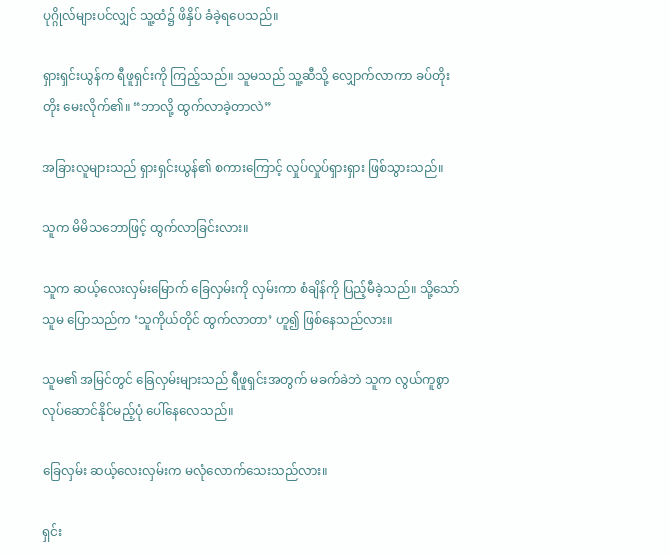ပုဂ္ဂိုလ်များပင်လျှင် သူ့ထံ၌ ဖိနှိပ် ခံခဲ့ရပေသည်။

ရှားရှင်းယွန်က ရီဖူရှင်းကို ကြည့်သည်။ သူမသည် သူ့ဆီသို့ လျှောက်လာကာ ခပ်တိုးတိုး မေးလိုက်၏။ “ဘာလို့ ထွက်လာခဲ့တာလဲ”

အခြားလူများသည် ရှားရှင်းယွန်၏ စကားကြောင့် လှုပ်လှုပ်ရှားရှား ဖြစ်သွားသည်။

သူက မိမိသဘောဖြင့် ထွက်လာခြင်းလား။

သူက ဆယ့်လေးလှမ်းမြောက် ခြေလှမ်းကို လှမ်းကာ စံချိန်ကို ပြည့်မီခဲ့သည်။ သို့သော် သူမ ပြောသည်က ‘သူကိုယ်တိုင် ထွက်လာတာ’ ဟူ၍ ဖြစ်နေသည်လား။

သူမ၏ အမြင်တွင် ခြေလှမ်းများသည် ရီဖူရှင်းအတွက် မခက်ခဲဘဲ သူက လွယ်ကူစွာ လုပ်ဆောင်နိုင်မည့်ပုံ ပေါ်နေလေသည်။

ခြေလှမ်း ဆယ့်လေးလှမ်းက မလုံလောက်သေးသည်လား။

ရှင်း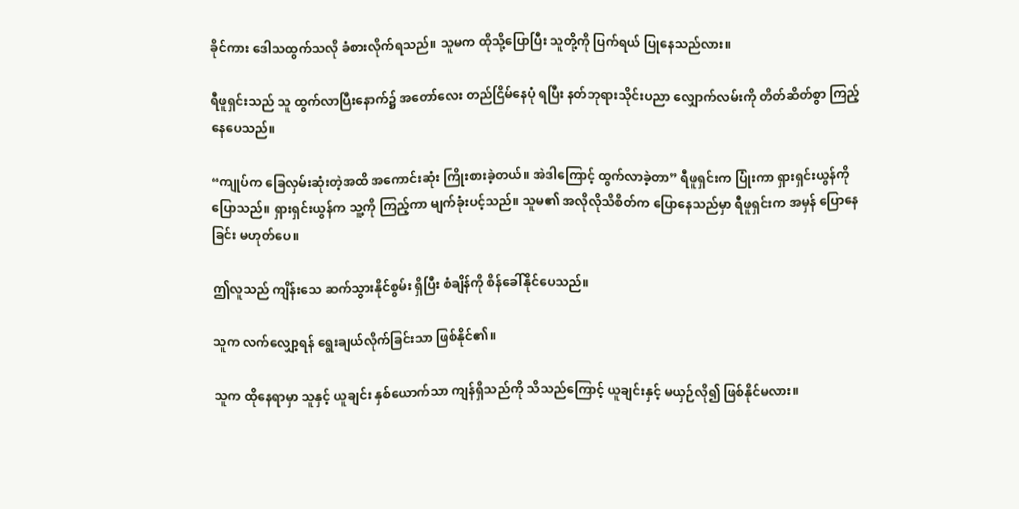ခိုင်ကား ဒေါသထွက်သလို ခံစားလိုက်ရသည်။ သူမက ထိုသို့ပြောပြီး သူတို့ကို ပြက်ရယ် ပြုနေသည်လား။

ရီဖူရှင်းသည် သူ ထွက်လာပြီးနောက်၌ အတော်လေး တည်ငြိမ်နေပုံ ရပြီး နတ်ဘုရားသိုင်းပညာ လျှောက်လမ်းကို တိတ်ဆိတ်စွာ ကြည့်နေပေသည်။

“ကျုပ်က ခြေလှမ်းဆုံးတဲ့အထိ အကောင်းဆုံး ကြိုးစားခဲ့တယ်။ အဲဒါကြောင့် ထွက်လာခဲ့တာ” ရီဖူရှင်းက ပြုံးကာ ရှားရှင်းယွန်ကို ပြောသည်။ ရှားရှင်းယွန်က သူ့ကို ကြည့်ကာ မျက်ခုံးပင့်သည်။ သူမ၏ အလိုလိုသိစိတ်က ပြောနေသည်မှာ ရီဖူရှင်းက အမှန် ပြောနေခြင်း မဟုတ်ပေ။

ဤလူသည် ကျိန်းသေ ဆက်သွားနိုင်စွမ်း ရှိပြီး စံချိန်ကို စိန်ခေါ်နိုင်ပေသည်။

သူက လက်လျှော့ရန် ရွေးချယ်လိုက်ခြင်းသာ ဖြစ်နိုင်၏။

သူက ထိုနေရာမှာ သူနှင့် ယူချင်း နှစ်ယောက်သာ ကျန်ရှိသည်ကို သိသည်ကြောင့် ယူချင်းနှင့် မယှဉ်လို၍ ဖြစ်နိုင်မလား။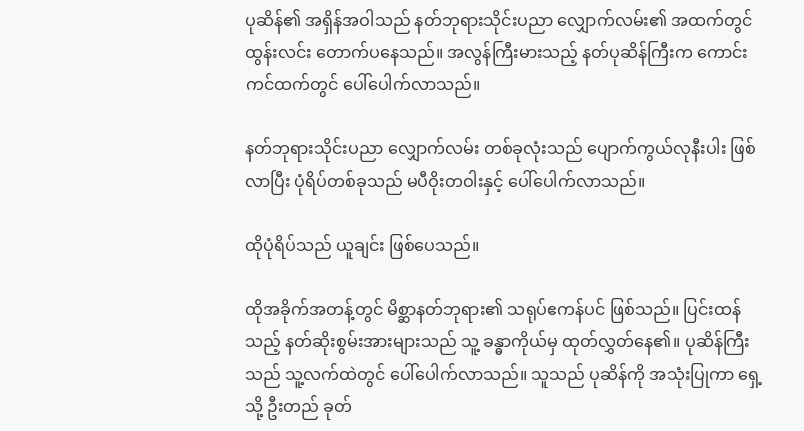ပုဆိန်၏ အရှိန်အဝါသည် နတ်ဘုရားသိုင်းပညာ လျှောက်လမ်း၏ အထက်တွင် ထွန်းလင်း တောက်ပနေသည်။ အလွန်ကြီးမားသည့် နတ်ပုဆိန်ကြီးက ကောင်းကင်ထက်တွင် ပေါ်ပေါက်လာသည်။

နတ်ဘုရားသိုင်းပညာ လျှောက်လမ်း တစ်ခုလုံးသည် ပျောက်ကွယ်လုနီးပါး ဖြစ်လာပြီး ပုံရိပ်တစ်ခုသည် မပီဝိုးတဝါးနှင့် ပေါ်ပေါက်လာသည်။

ထိုပုံရိပ်သည် ယူချင်း ဖြစ်ပေသည်။

ထိုအခိုက်အတန့်တွင် မိစ္ဆာနတ်ဘုရား၏ သရုပ်ဧကန်ပင် ဖြစ်သည်။ ပြင်းထန်သည့် နတ်ဆိုးစွမ်းအားများသည် သူ့ ခန္ဓာကိုယ်မှ ထုတ်လွှတ်နေ၏။ ပုဆိန်ကြီးသည် သူ့လက်ထဲတွင် ပေါ်ပေါက်လာသည်။ သူသည် ပုဆိန်ကို အသုံးပြုကာ ရှေ့သို့ ဦးတည် ခုတ်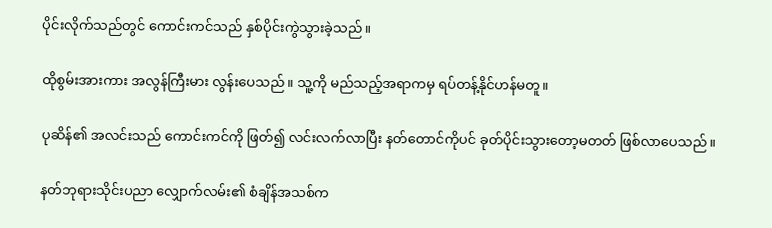ပိုင်းလိုက်သည်တွင် ကောင်းကင်သည် နှစ်ပိုင်းကွဲသွားခဲ့သည်။

ထိုစွမ်းအားကား အလွန်ကြီးမား လွန်းပေသည်။ သူ့ကို မည်သည့်အရာကမှ ရပ်တန့်နိုင်ဟန်မတူ။

ပုဆိန်၏ အလင်းသည် ကောင်းကင်ကို ဖြတ်၍ လင်းလက်လာပြီး နတ်တောင်ကိုပင် ခုတ်ပိုင်းသွားတော့မတတ် ဖြစ်လာပေသည်။

နတ်ဘုရားသိုင်းပညာ လျှောက်လမ်း၏ စံချိန်အသစ်က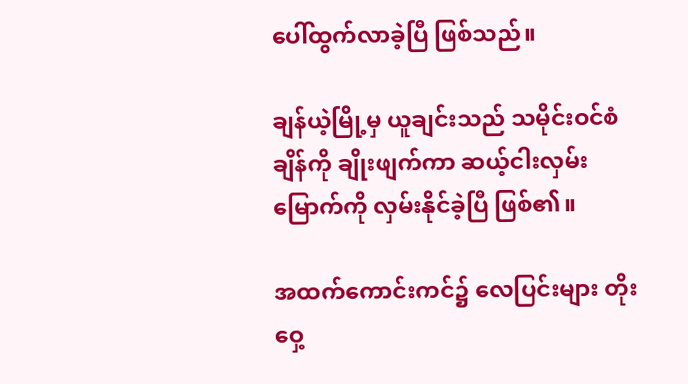ပေါ်ထွက်လာခဲ့ပြီ ဖြစ်သည်။

ချန်ယဲ့မြို့မှ ယူချင်းသည် သမိုင်းဝင်စံချိန်ကို ချိုးဖျက်ကာ ဆယ့်ငါးလှမ်းမြောက်ကို လှမ်းနိုင်ခဲ့ပြီ ဖြစ်၏။

အထက်ကောင်းကင်၌ လေပြင်းများ တိုးဝှေ့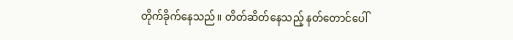တိုက်ခိုက်နေသည်။ တိတ်ဆိတ်နေသည့် နတ်တောင်ပေါ်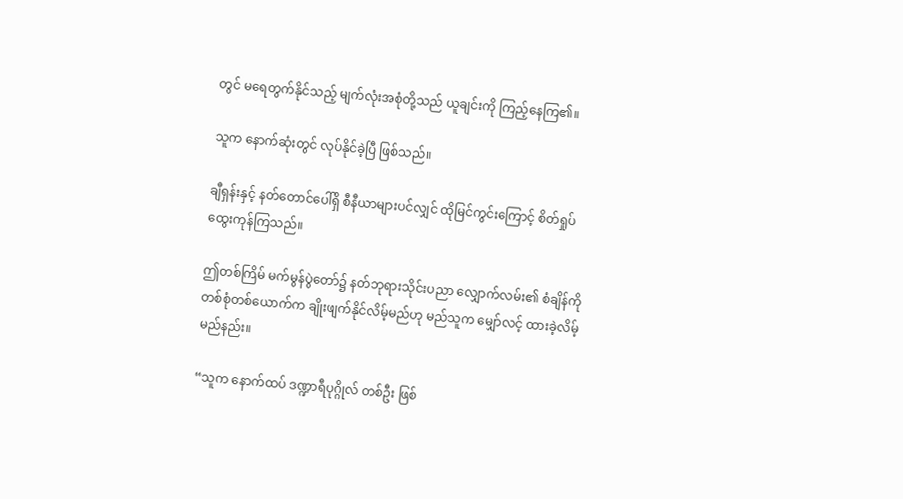တွင် မရေတွက်နိုင်သည့် မျက်လုံးအစုံတို့သည် ယူချင်းကို ကြည့်နေကြ၏။

သူက နောက်ဆုံးတွင် လုပ်နိုင်ခဲ့ပြီ ဖြစ်သည်။

ချီရှန်းနှင့် နတ်တောင်ပေါ်ရှိ စီနီယာများပင်လျှင် ထိုမြင်ကွင်းကြောင့် စိတ်ရှုပ်ထွေးကုန်ကြသည်။

ဤတစ်ကြိမ် မက်မွန်ပွဲတော်၌ နတ်ဘုရားသိုင်းပညာ လျှောက်လမ်း၏ စံချိန်ကို တစ်စုံတစ်ယောက်က ချိုးဖျက်နိုင်လိမ့်မည်ဟု မည်သူက မျှော်လင့် ထားခဲ့လိမ့်မည်နည်း။

“သူက နောက်ထပ် ဒဏ္ဍာရီပုဂ္ဂိုလ် တစ်ဦး ဖြစ်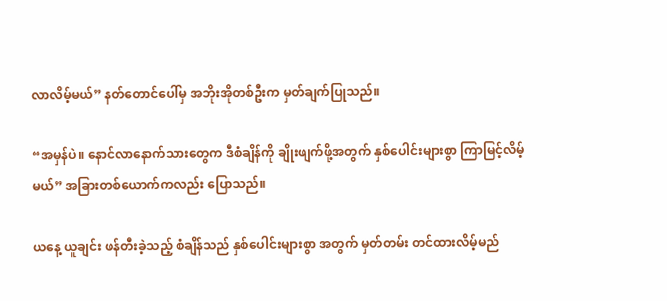လာလိမ့်မယ်” နတ်တောင်ပေါ်မှ အဘိုးအိုတစ်ဦးက မှတ်ချက်ပြုသည်။

“အမှန်ပဲ။ နောင်လာနောက်သားတွေက ဒီစံချိန်ကို ချိုးဖျက်ဖို့အတွက် နှစ်ပေါင်းများစွာ ကြာမြင့်လိမ့်မယ်” အခြားတစ်ယောက်ကလည်း ပြောသည်။

ယနေ့ ယူချင်း ဖန်တီးခဲ့သည့် စံချိန်သည် နှစ်ပေါင်းများစွာ အတွက် မှတ်တမ်း တင်ထားလိမ့်မည်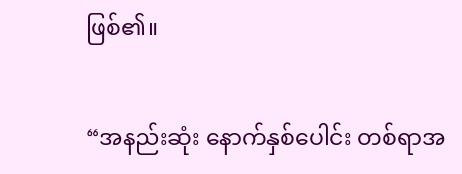ဖြစ်၏။

“အနည်းဆုံး နောက်နှစ်ပေါင်း တစ်ရာအ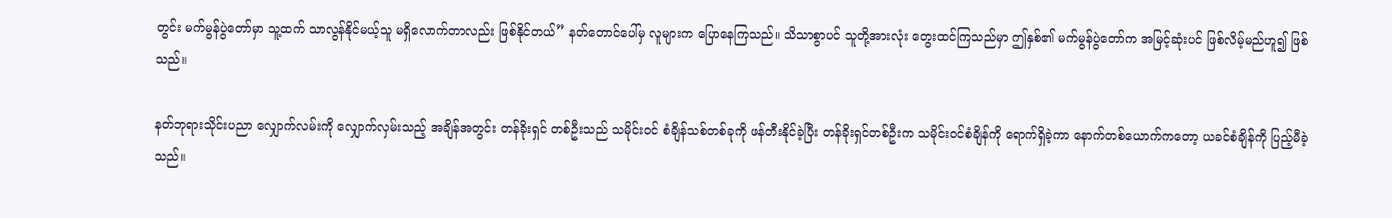တွင်း မက်မွန်ပွဲတော်မှာ သူ့ထက် သာလွန်နိုင်မယ့်သူ မရှိလောက်တာလည်း ဖြစ်နိုင်တယ်” နတ်တောင်ပေါ်မှ လူများက ပြောနေကြသည်။ သိသာစွာပင် သူတို့အားလုံး တွေးထင်ကြသည်မှာ ဤနှစ်၏ မက်မွန်ပွဲတော်က အမြင့်ဆုံးပင် ဖြစ်လိမ့်မည်ဟူ၍ ဖြစ်သည်။

နတ်ဘုရားသိုင်းပညာ လျှောက်လမ်းကို လျှောက်လှမ်းသည့် အချိန်အတွင်း တန်ခိုးရှင် တစ်ဦးသည် သမိုင်းဝင် စံချိန်သစ်တစ်ခုကို ဖန်တီးနိုင်ခဲ့ပြီး တန်ခိုးရှင်တစ်ဦးက သမိုင်းဝင်စံချိန်ကို ရောက်ရှိခဲ့ကာ နောက်တစ်ယောက်ကတော့ ယခင်စံချိန်ကို ပြည့်မီခဲ့သည်။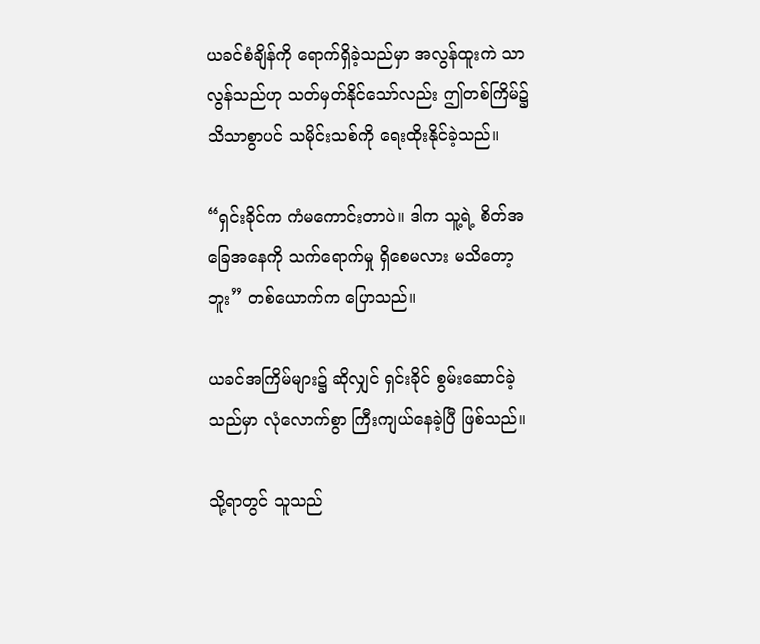ယခင်စံချိန်ကို ရောက်ရှိခဲ့သည်မှာ အလွန်ထူးကဲ သာလွန်သည်ဟု သတ်မှတ်နိုင်သော်လည်း ဤတစ်ကြိမ်၌ သိသာစွာပင် သမိုင်းသစ်ကို ရေးထိုးနိုင်ခဲ့သည်။

“ရှင်းခိုင်က ကံမကောင်းတာပဲ။ ဒါက သူ့ရဲ့ စိတ်အခြေအနေကို သက်ရောက်မှု ရှိစေမလား မသိတော့ဘူး” တစ်ယောက်က ပြောသည်။

ယခင်အကြိမ်များ၌ ဆိုလျှင် ရှင်းခိုင် စွမ်းဆောင်ခဲ့သည်မှာ လုံလောက်စွာ ကြီးကျယ်နေခဲ့ပြီ ဖြစ်သည်။

သို့ရာတွင် သူသည်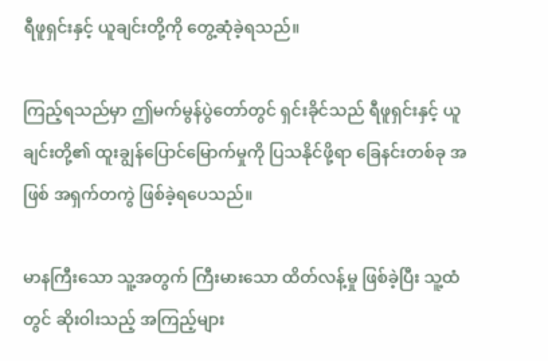ရီဖူရှင်းနှင့် ယူချင်းတို့ကို တွေ့ဆုံခဲ့ရသည်။

ကြည့်ရသည်မှာ ဤမက်မွန်ပွဲတော်တွင် ရှင်းခိုင်သည် ရီဖူရှင်းနှင့် ယူချင်းတို့၏ ထူးချွန်ပြောင်မြောက်မှုကို ပြသနိုင်ဖို့ရာ ခြေနင်းတစ်ခု အဖြစ် အရှက်တကွဲ ဖြစ်ခဲ့ရပေသည်။

မာနကြီးသော သူ့အတွက် ကြီးမားသော ထိတ်လန့်မှု ဖြစ်ခဲ့ပြီး သူ့ထံတွင် ဆိုးဝါးသည့် အကြည့်များ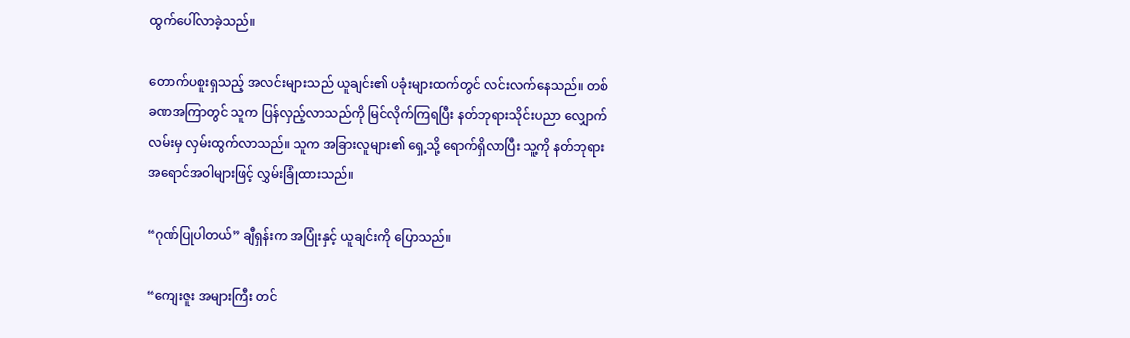ထွက်ပေါ်လာခဲ့သည်။

တောက်ပစူးရှသည့် အလင်းများသည် ယူချင်း၏ ပခုံးများထက်တွင် လင်းလက်နေသည်။ တစ်ခဏအကြာတွင် သူက ပြန်လှည့်လာသည်ကို မြင်လိုက်ကြရပြီး နတ်ဘုရားသိုင်းပညာ လျှောက်လမ်းမှ လှမ်းထွက်လာသည်။ သူက အခြားလူများ၏ ရှေ့သို့ ရောက်ရှိလာပြီး သူ့ကို နတ်ဘုရား အရောင်အဝါများဖြင့် လွှမ်းခြုံထားသည်။

“ဂုဏ်ပြုပါတယ်” ချီရှန်းက အပြုံးနှင့် ယူချင်းကို ပြောသည်။

“ကျေးဇူး အများကြီး တင်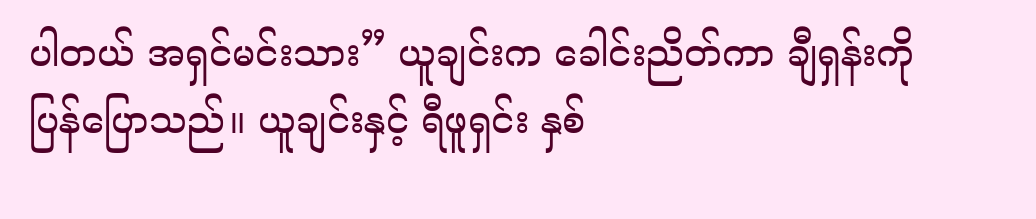ပါတယ် အရှင်မင်းသား” ယူချင်းက ခေါင်းညိတ်ကာ ချီရှန်းကို ပြန်ပြောသည်။ ယူချင်းနှင့် ရီဖူရှင်း နှစ်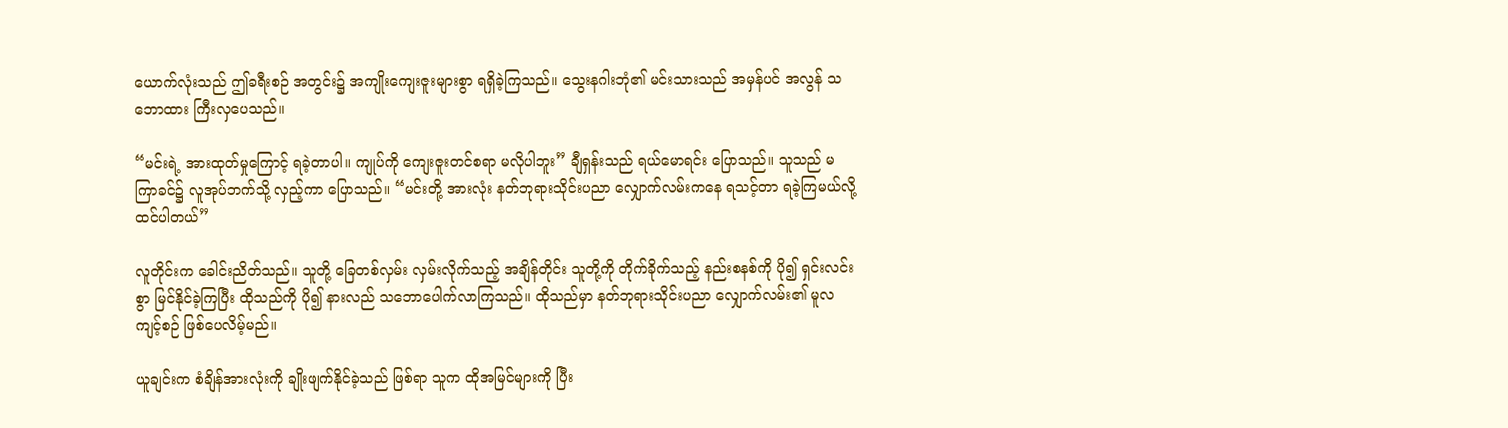ယောက်လုံးသည် ဤခရီးစဉ် အတွင်း၌ အကျိုးကျေးဇူးများစွာ ရရှိခဲ့ကြသည်။ သွေးနဂါးဘုံ၏ မင်းသားသည် အမှန်ပင် အလွန် သဘောထား ကြီးလှပေသည်။

“မင်းရဲ့ အားထုတ်မှုကြောင့် ရခဲ့တာပါ။ ကျုပ်ကို ကျေးဇူးတင်စရာ မလိုပါဘူး” ချီရှန်းသည် ရယ်မောရင်း ပြောသည်။ သူသည် မကြာခင်၌ လူအုပ်ဘက်သို့ လှည့်ကာ ပြောသည်။ “မင်းတို့ အားလုံး နတ်ဘုရားသိုင်းပညာ လျှောက်လမ်းကနေ ရသင့်တာ ရခဲ့ကြမယ်လို့ ထင်ပါတယ်”

လူတိုင်းက ခေါင်းညိတ်သည်။ သူတို့ ခြေတစ်လှမ်း လှမ်းလိုက်သည့် အချိန်တိုင်း သူတို့ကို တိုက်ခိုက်သည့် နည်းစနစ်ကို ပို၍ ရှင်းလင်းစွာ မြင်နိုင်ခဲ့ကြပြီး ထိုသည်ကို ပို၍ နားလည် သဘောပေါက်လာကြသည်။ ထိုသည်မှာ နတ်ဘုရားသိုင်းပညာ လျှောက်လမ်း၏ မူလကျင့်စဉ် ဖြစ်ပေလိမ့်မည်။

ယူချင်းက စံချိန်အားလုံးကို ချိုးဖျက်နိုင်ခဲ့သည် ဖြစ်ရာ သူက ထိုအမြင်များကို ပြီး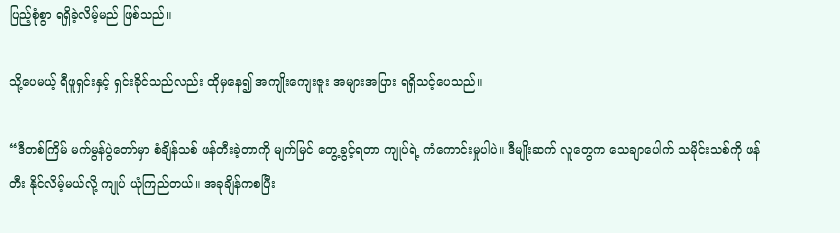ပြည့်စုံစွာ ရရှိခဲ့လိမ့်မည် ဖြစ်သည်။

သို့ပေမယ့် ရီဖူရှင်းနှင့် ရှင်းခိုင်သည်လည်း ထိုမှနေ၍ အကျိုးကျေးဇူး အများအပြား ရရှိသင့်ပေသည်။

“ဒီတစ်ကြိမ် မက်မွန်ပွဲတော်မှာ စံချိန်သစ် ဖန်တီးခဲ့တာကို မျက်မြင် တွေ့ခွင့်ရတာ ကျုပ်ရဲ့ ကံကောင်းမှုပါပဲ။ ဒီမျိုးဆက် လူတွေက သေချာပေါက် သမိုင်းသစ်ကို ဖန်တီး နိုင်လိမ့်မယ်လို့ ကျုပ် ယုံကြည်တယ်။ အခုချိန်ကစပြီး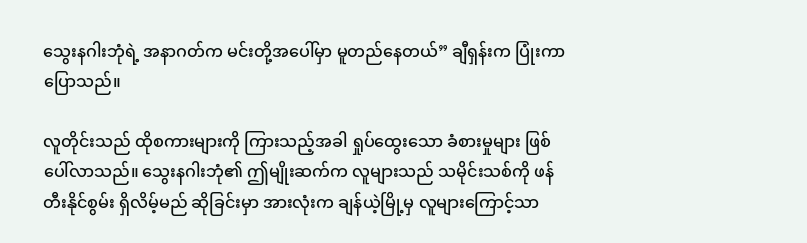သွေးနဂါးဘုံရဲ့ အနာဂတ်က မင်းတို့အပေါ်မှာ မူတည်နေတယ်” ချီရှန်းက ပြုံးကာ ပြောသည်။

လူတိုင်းသည် ထိုစကားများကို ကြားသည့်အခါ ရှုပ်ထွေးသော ခံစားမှုများ ဖြစ်ပေါ်လာသည်။ သွေးနဂါးဘုံ၏ ဤမျိုးဆက်က လူများသည် သမိုင်းသစ်ကို ဖန်တီးနိုင်စွမ်း ရှိလိမ့်မည် ဆိုခြင်းမှာ အားလုံးက ချန်ယဲ့မြို့မှ လူများကြောင့်သာ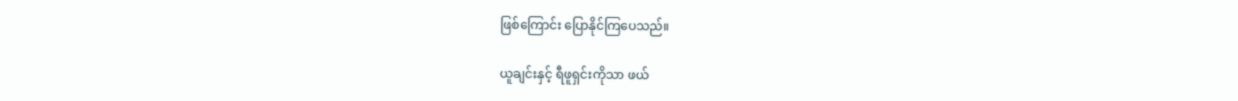ဖြစ်ကြောင်း ပြောနိုင်ကြပေသည်။

ယူချင်းနှင့် ရီဖူရှင်းကိုသာ ဖယ်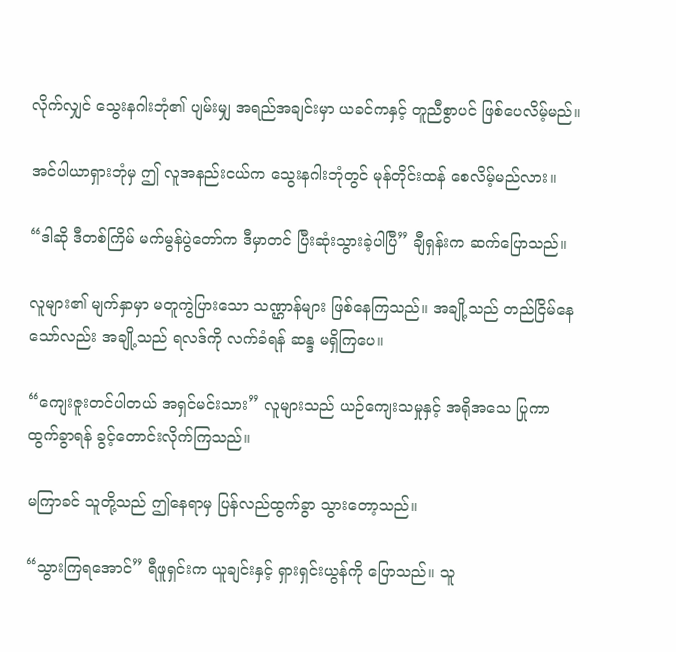လိုက်လျှင် သွေးနဂါးဘုံ၏ ပျမ်းမျှ အရည်အချင်းမှာ ယခင်ကနှင့် တူညီစွာပင် ဖြစ်ပေလိမ့်မည်။

အင်ပါယာရှားဘုံမှ ဤ လူအနည်းငယ်က သွေးနဂါးဘုံတွင် မုန်တိုင်းထန် စေလိမ့်မည်လား။

“ဒါဆို ဒီတစ်ကြိမ် မက်မွန်ပွဲတော်က ဒီမှာတင် ပြီးဆုံးသွားခဲ့ပါပြီ” ချီရှန်းက ဆက်ပြောသည်။

လူများ၏ မျက်နှာမှာ မတူကွဲပြားသော သဏ္ဌာန်များ ဖြစ်နေကြသည်။ အချို့သည် တည်ငြိမ်နေသော်လည်း အချို့သည် ရလဒ်ကို လက်ခံရန် ဆန္ဒ မရှိကြပေ။

“ကျေးဇူးတင်ပါတယ် အရှင်မင်းသား” လူများသည် ယဉ်ကျေးသမှုနှင့် အရိုအသေ ပြုကာ ထွက်ခွာရန် ခွင့်တောင်းလိုက်ကြသည်။

မကြာခင် သူတို့သည် ဤနေရာမှ ပြန်လည်ထွက်ခွာ သွားတော့သည်။

“သွားကြရအောင်” ရီဖူရှင်းက ယူချင်းနှင့် ရှားရှင်းယွန်ကို ပြောသည်။ သူ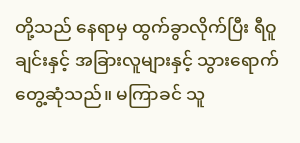တို့သည် နေရာမှ ထွက်ခွာလိုက်ပြီး ရီဝူချင်းနှင့် အခြားလူများနှင့် သွားရောက်တွေ့ဆုံသည်။ မကြာခင် သူ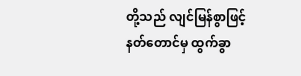တို့သည် လျင်မြန်စွာဖြင့် နတ်တောင်မှ ထွက်ခွာ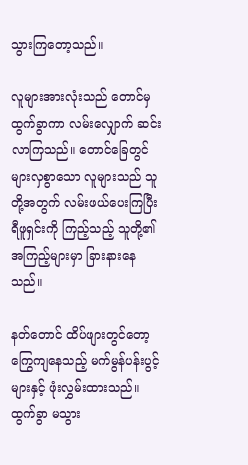သွားကြတော့သည်။

လူများအားလုံးသည် တောင်မှ ထွက်ခွာကာ လမ်းလျှောက် ဆင်းလာကြသည်။ တောင်ခြေတွင် များလှစွာသော လူများသည် သူတို့အတွက် လမ်းဖယ်ပေးကြပြီး ရီဖူရှင်းကို ကြည့်သည့် သူတို့၏ အကြည့်များမှာ ခြားနားနေသည်။

နတ်တောင် ထိပ်ဖျားတွင်တော့ ကြွေကျနေသည့် မက်မွန်ပန်းပွင့်များနှင့် ဖုံးလွှမ်းထားသည်။ ထွက်ခွာ မသွား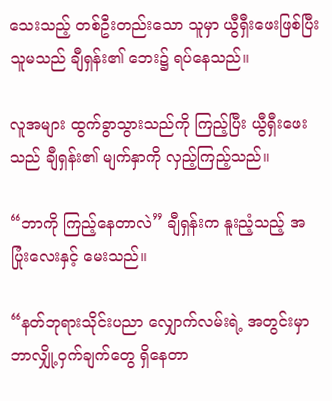သေးသည့် တစ်ဦးတည်းသော သူမှာ ယွီရှီးဖေးဖြစ်ပြီး သူမသည် ချီရှန်း၏ ဘေး၌ ရပ်နေသည်။

လူအများ ထွက်ခွာသွားသည်ကို ကြည့်ပြီး ယွီရှီးဖေးသည် ချီရှန်း၏ မျက်နှာကို လှည့်ကြည့်သည်။

“ဘာကို ကြည့်နေတာလဲ” ချီရှန်းက နူးညံ့သည့် အပြုံးလေးနှင့် မေးသည်။

“နတ်ဘုရားသိုင်းပညာ လျှောက်လမ်းရဲ့ အတွင်းမှာ ဘာလျှို့ဝှက်ချက်တွေ ရှိနေတာ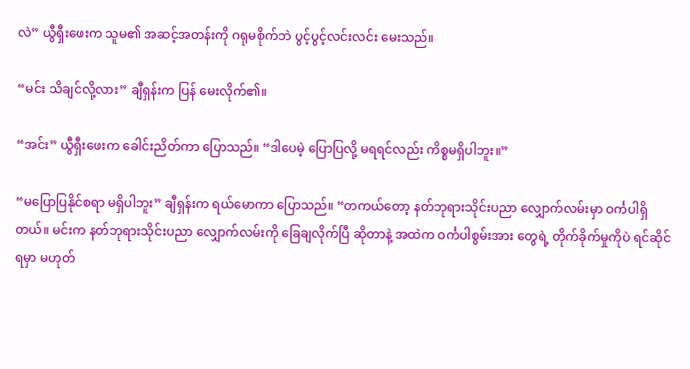လဲ” ယွီရှီးဖေးက သူမ၏ အဆင့်အတန်းကို ဂရုမစိုက်ဘဲ ပွင့်ပွင့်လင်းလင်း မေးသည်။

“မင်း သိချင်လို့လား” ချီရှန်းက ပြန် မေးလိုက်၏။

“အင်း” ယွီရှီးဖေးက ခေါင်းညိတ်ကာ ပြောသည်။ “ဒါပေမဲ့ ပြောပြလို့ မရရင်လည်း ကိစ္စမရှိပါဘူး။”

“မပြောပြနိုင်စရာ မရှိပါဘူး” ချီရှန်းက ရယ်မောကာ ပြောသည်။ “တကယ်တော့ နတ်ဘုရားသိုင်းပညာ လျှောက်လမ်းမှာ ဝင်္ကပါရှိတယ်။ မင်းက နတ်ဘုရားသိုင်းပညာ လျှောက်လမ်းကို ခြေချလိုက်ပြီ ဆိုတာနဲ့ အထဲက ဝင်္ကပါစွမ်းအား တွေရဲ့ တိုက်ခိုက်မှုကိုပဲ ရင်ဆိုင်ရမှာ မဟုတ်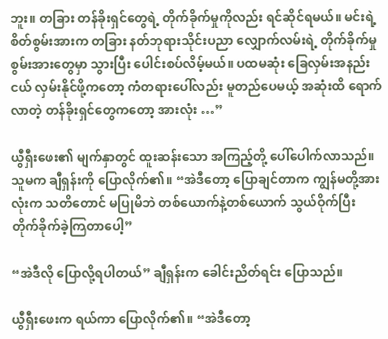ဘူး။ တခြား တန်ခိုးရှင်တွေရဲ့ တိုက်ခိုက်မှုကိုလည်း ရင်ဆိုင်ရမယ်။ မင်းရဲ့ စိတ်စွမ်းအားက တခြား နတ်ဘုရားသိုင်းပညာ လျှောက်လမ်းရဲ့ တိုက်ခိုက်မှု စွမ်းအားတွေမှာ သွားပြီး ပေါင်းစပ်လိမ့်မယ်။ ပထမဆုံး ခြေလှမ်းအနည်းငယ် လှမ်းနိုင်ဖို့ကတော့ ကံတရားပေါ်လည်း မူတည်ပေမယ့် အဆုံးထိ ရောက်လာတဲ့ တန်ခိုးရှင်တွေကတော့ အားလုံး …”

ယွီရှီးဖေး၏ မျက်နှာတွင် ထူးဆန်းသော အကြည့်တို့ ပေါ်ပေါက်လာသည်။ သူမက ချီရှန်းကို ပြောလိုက်၏။ “အဲဒီတော့ ပြောချင်တာက ကျွန်မတို့အားလုံးက သတိတောင် မပြုမိဘဲ တစ်ယောက်နဲ့တစ်ယောက် သွယ်ဝိုက်ပြီး တိုက်ခိုက်ခဲ့ကြတာပေါ့”

“အဲဒီလို ပြောလို့ရပါတယ်” ချီရှန်းက ခေါင်းညိတ်ရင်း ပြောသည်။

ယွီရှီးဖေးက ရယ်ကာ ပြောလိုက်၏။ “အဲဒီတော့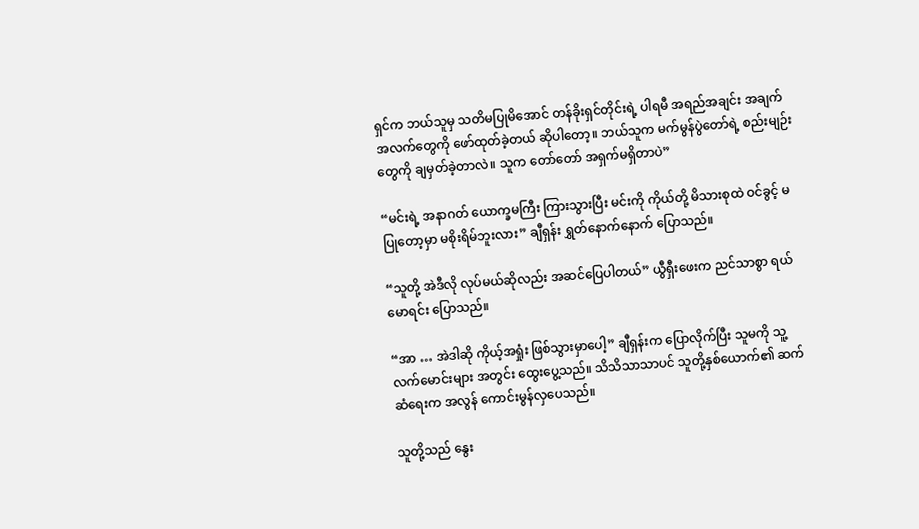ရှင်က ဘယ်သူမှ သတိမပြုမိအောင် တန်ခိုးရှင်တိုင်းရဲ့ ပါရမီ အရည်အချင်း အချက်အလက်တွေကို ဖော်ထုတ်ခဲ့တယ် ဆိုပါတော့။ ဘယ်သူက မက်မွန်ပွဲတော်ရဲ့ စည်းမျဉ်းတွေကို ချမှတ်ခဲ့တာလဲ။ သူက တော်တော် အရှက်မရှိတာပဲ”

“မင်းရဲ့ အနာဂတ် ယောက္ခမကြီး ကြားသွားပြီး မင်းကို ကိုယ်တို့ မိသားစုထဲ ဝင်ခွင့် မပြုတော့မှာ မစိုးရိမ်ဘူးလား” ချီရှန်း ရွှတ်နောက်နောက် ပြောသည်။

“သူတို့ အဲဒီလို လုပ်မယ်ဆိုလည်း အဆင်ပြေပါတယ်” ယွီရှီးဖေးက ညင်သာစွာ ရယ်မောရင်း ပြောသည်။

“အာ … အဲဒါဆို ကိုယ့်အရှုံး ဖြစ်သွားမှာပေါ့” ချီရှန်းက ပြောလိုက်ပြီး သူမကို သူ့လက်မောင်းများ အတွင်း ထွေးပွေ့သည်။ သိသိသာသာပင် သူတို့နှစ်ယောက်၏ ဆက်ဆံရေးက အလွန် ကောင်းမွန်လှပေသည်။

သူတို့သည် နွေး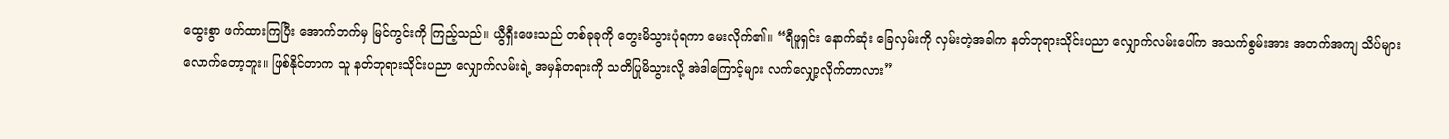ထွေးစွာ ဖက်ထားကြပြီး အောက်ဘက်မှ မြင်ကွင်းကို ကြည့်သည်။ ယွီရှီးဖေးသည် တစ်ခုခုကို တွေးမိသွားပုံရကာ မေးလိုက်၏။ “ရီဖူရှင်း နောက်ဆုံး ခြေလှမ်းကို လှမ်းတဲ့အခါက နတ်ဘုရားသိုင်းပညာ လျှောက်လမ်းပေါ်က အသက်စွမ်းအား အတက်အကျ သိပ်များလောက်တော့ဘူး။ ဖြစ်နိုင်တာက သူ နတ်ဘုရားသိုင်းပညာ လျှောက်လမ်းရဲ့ အမှန်တရားကို သတိပြုမိသွားလို့ အဲဒါကြောင့်များ လက်လျှော့လိုက်တာလား”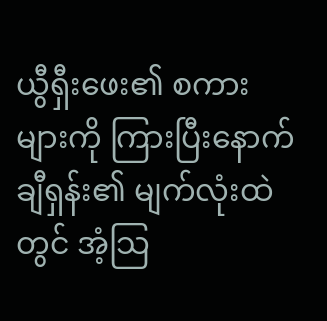ယွီရှီးဖေး၏ စကားများကို ကြားပြီးနောက် ချီရှန်း၏ မျက်လုံးထဲတွင် အံ့သြ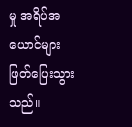မှု အရိပ်အယောင်များ ဖြတ်ပြေးသွားသည်။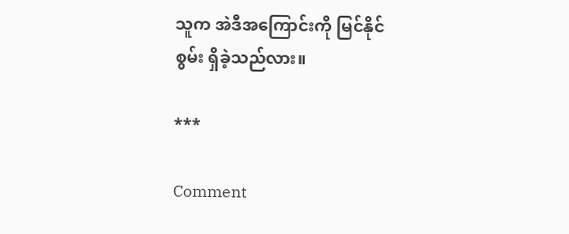သူက အဲဒီအကြောင်းကို မြင်နိုင်စွမ်း ရှိခဲ့သည်လား။

***

Comment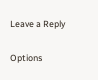Leave a Reply

Options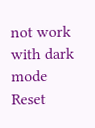not work with dark mode
Reset